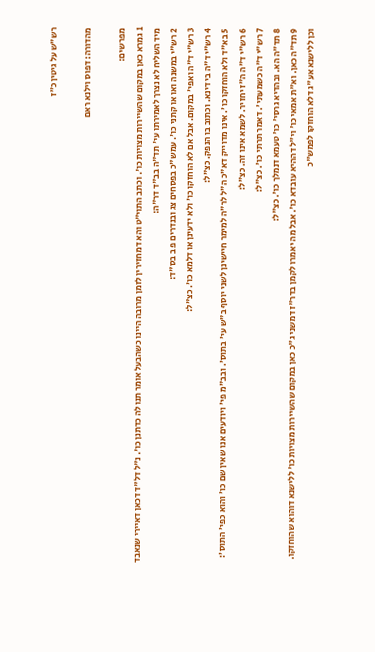רש"ש על גיטין כ״ז

מהדורה: דפוס וילנא ראם

מפרשים:
1 גמרא כאן במקום שהשיירות מצויות כו'. וכתב התוי"ט והא דמחזירין לזמן מרובה היינו כשהבעל אומר תנו לה כדתנן כו'. נ"ל דל"ד דכאן דאיירי שנאבד מיד השליח לא נצרך לאמירתו עי' תד"ה בב"ד דר"ה:
2 רש"י במשנה ואו או קתני כו'. עמש"כ בפסחים צג ובנדרים פ ב בס"ד:
3 רש"י ד"ה ואפי' במקום. אבל אם לא הוחזקו כו' ולא ידעינן או דלמא כו'. כצ"ל:
4 רש"י ד"ה בי דינא. וכתוב בו הנפק. כצ"ל:
5 בא"ד ולא הוחזקו כו'. אינו מדוייק דא"כ ה"ל לר"ה למימר חיישינן לשני יוסף ב"ש עי' בתוס'. ובב"מ פי' ויודעים אנו שאין שם כו' והוא כפי' התוס':
6 רש"י ד"ה ה"ז יחזיר. לשמא אינו זה. כצ"ל:
7 רש"י ד"ה כשמעתי'. דאמר תרתי כו'. כצ"ל:
8 תד"ה הא. ובהדיא גרסי' כו' טעמא דנמלך כו'. כצ"ל:
9 תד"ה כאן. וא"ת אמאי כו' וי"ל דההיא עובדא כו'. אבל מה יאמרו לקמן בדר"ז דמשני ג"כ כאן במקום שהשיירות מצויות כו' ללישנא דוהוא שהוחזקו. וכן ללישנא אע"ג דלא הוחזקו לפמש"כ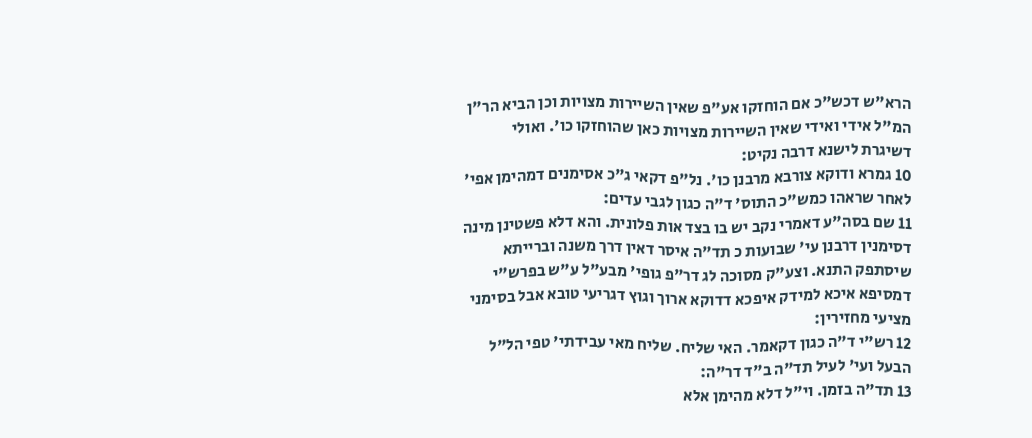הרא"ש דכש"כ אם הוחזקו אע"פ שאין השיירות מצויות וכן הביא הר"ן המ"ל אידי ואידי שאין השיירות מצויות כאן שהוחזקו כו'. ואולי דשיגרת לישנא דרבה נקיט:
10 גמרא ודוקא צורבא מרבנן כו'. נל"פ דקאי ג"כ אסימנים דמהימן אפי' לאחר שראהו כמש"כ התוס' ד"ה כגון לגבי עדים:
11 שם בסה"ע דאמרי נקב יש בו בצד אות פלונית. והא דלא פשטינן מינה דסימנין דרבנן עי' שבועות כ תד"ה איסר דאין דרך משנה וברייתא שיסתפק התנא. וצע"ק מסוכה לג דר"פ גופי' מבע"ל ע"ש בפרש"י דמסיפא איכא למידק איפכא דדוקא ארוך וגוץ דגריעי טובא אבל בסימני מציעי מחזירין:
12 רש"י ד"ה כגון דקאמר. האי שליח. שליח מאי עבידתי' טפי הל"ל הבעל ועי' לעיל תד"ה ב"ד דר"ה:
13 תד"ה בזמן. וי"ל דלא מהימן אלא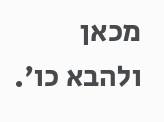מכאן ולהבא כו'.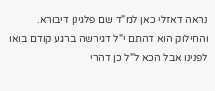נראה דאזלי כאן למ"ד שם פלגינן דיבורא. והחילוק הוא דהתם י"ל דגירשה ברגע קודם בואו לפנינו אבל הכא ל"ל כן דהרי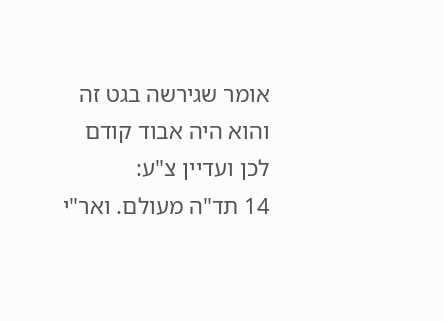אומר שגירשה בגט זה והוא היה אבוד קודם לכן ועדיין צ"ע:
14 תד"ה מעולם. ואר"י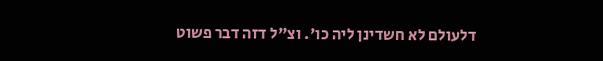דלעולם לא חשדינן ליה כו'. וצ"ל דזה דבר פשוט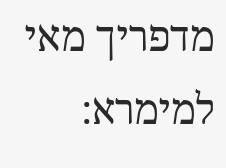מדפריך מאי למימרא: